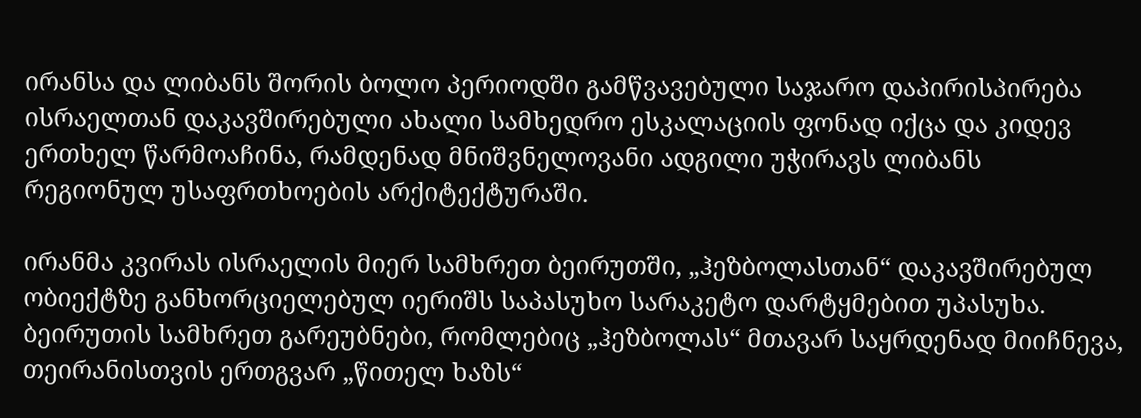ირანსა და ლიბანს შორის ბოლო პერიოდში გამწვავებული საჯარო დაპირისპირება ისრაელთან დაკავშირებული ახალი სამხედრო ესკალაციის ფონად იქცა და კიდევ ერთხელ წარმოაჩინა, რამდენად მნიშვნელოვანი ადგილი უჭირავს ლიბანს რეგიონულ უსაფრთხოების არქიტექტურაში.

ირანმა კვირას ისრაელის მიერ სამხრეთ ბეირუთში, „ჰეზბოლასთან“ დაკავშირებულ ობიექტზე განხორციელებულ იერიშს საპასუხო სარაკეტო დარტყმებით უპასუხა. ბეირუთის სამხრეთ გარეუბნები, რომლებიც „ჰეზბოლას“ მთავარ საყრდენად მიიჩნევა, თეირანისთვის ერთგვარ „წითელ ხაზს“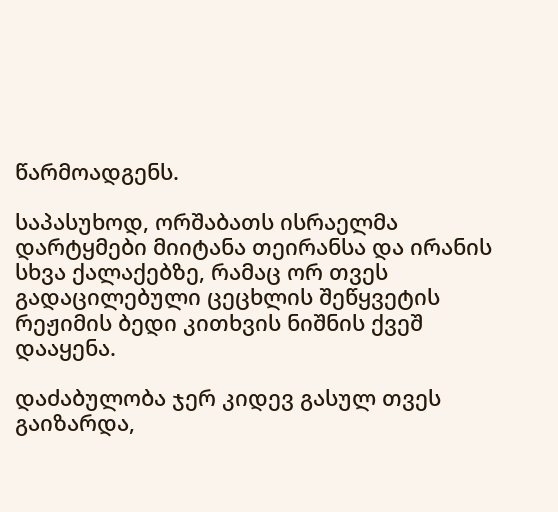წარმოადგენს.

საპასუხოდ, ორშაბათს ისრაელმა დარტყმები მიიტანა თეირანსა და ირანის სხვა ქალაქებზე, რამაც ორ თვეს გადაცილებული ცეცხლის შეწყვეტის რეჟიმის ბედი კითხვის ნიშნის ქვეშ დააყენა.

დაძაბულობა ჯერ კიდევ გასულ თვეს გაიზარდა,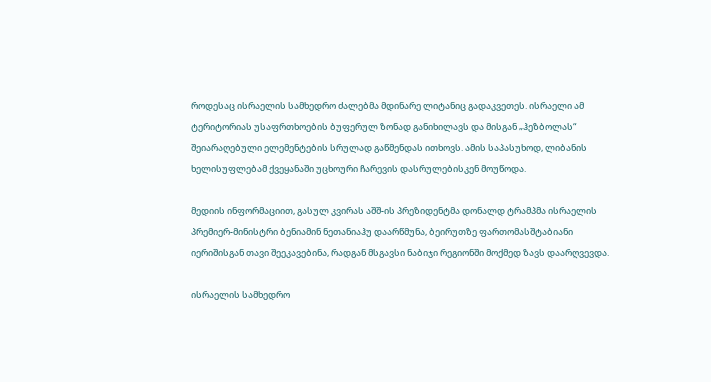როდესაც ისრაელის სამხედრო ძალებმა მდინარე ლიტანიც გადაკვეთეს. ისრაელი ამ ტერიტორიას უსაფრთხოების ბუფერულ ზონად განიხილავს და მისგან „ჰეზბოლას“ შეიარაღებული ელემენტების სრულად გაწმენდას ითხოვს. ამის საპასუხოდ, ლიბანის ხელისუფლებამ ქვეყანაში უცხოური ჩარევის დასრულებისკენ მოუწოდა.

მედიის ინფორმაციით, გასულ კვირას აშშ-ის პრეზიდენტმა დონალდ ტრამპმა ისრაელის პრემიერ-მინისტრი ბენიამინ ნეთანიაჰუ დაარწმუნა, ბეირუთზე ფართომასშტაბიანი იერიშისგან თავი შეეკავებინა, რადგან მსგავსი ნაბიჯი რეგიონში მოქმედ ზავს დაარღვევდა.

ისრაელის სამხედრო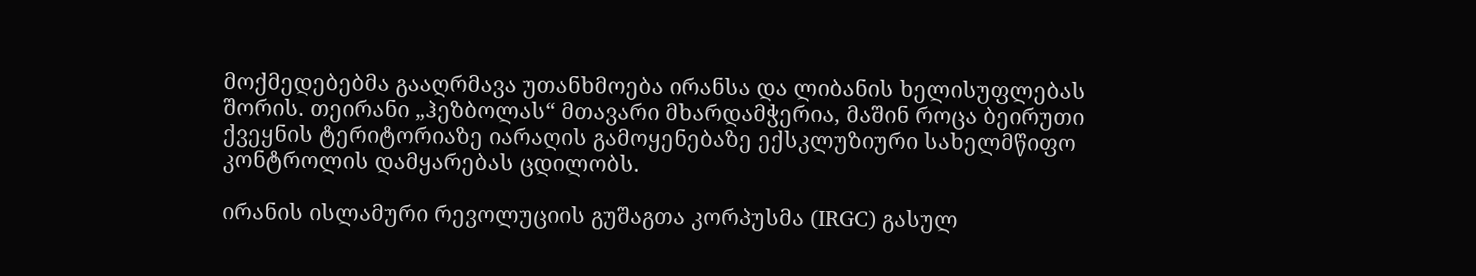მოქმედებებმა გააღრმავა უთანხმოება ირანსა და ლიბანის ხელისუფლებას შორის. თეირანი „ჰეზბოლას“ მთავარი მხარდამჭერია, მაშინ როცა ბეირუთი ქვეყნის ტერიტორიაზე იარაღის გამოყენებაზე ექსკლუზიური სახელმწიფო კონტროლის დამყარებას ცდილობს.

ირანის ისლამური რევოლუციის გუშაგთა კორპუსმა (IRGC) გასულ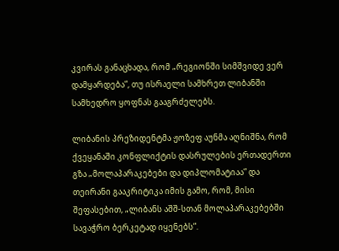კვირას განაცხადა, რომ „რეგიონში სიმშვიდე ვერ დამყარდება“, თუ ისრაელი სამხრეთ ლიბანში სამხედრო ყოფნას გააგრძელებს.

ლიბანის პრეზიდენტმა ჟოზეფ აუნმა აღნიშნა, რომ ქვეყანაში კონფლიქტის დასრულების ერთადერთი გზა „მოლაპარაკებები და დიპლომატიაა“ და თეირანი გააკრიტიკა იმის გამო, რომ, მისი შეფასებით, „ლიბანს აშშ-სთან მოლაპარაკებებში სავაჭრო ბერკეტად იყენებს“.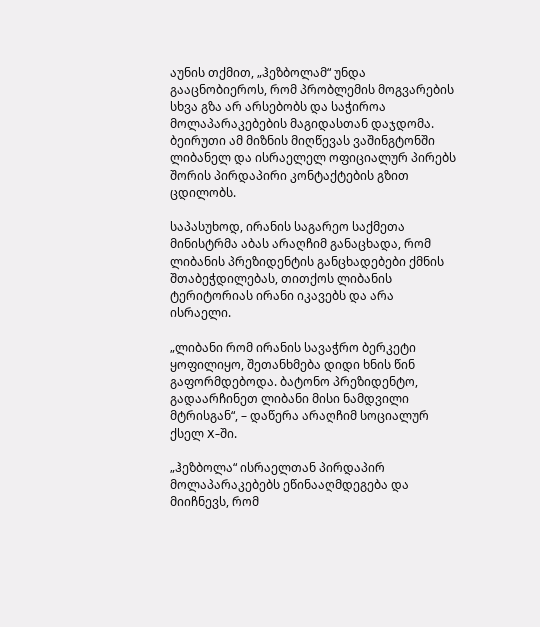აუნის თქმით, „ჰეზბოლამ“ უნდა გააცნობიეროს, რომ პრობლემის მოგვარების სხვა გზა არ არსებობს და საჭიროა მოლაპარაკებების მაგიდასთან დაჯდომა. ბეირუთი ამ მიზნის მიღწევას ვაშინგტონში ლიბანელ და ისრაელელ ოფიციალურ პირებს შორის პირდაპირი კონტაქტების გზით ცდილობს.

საპასუხოდ, ირანის საგარეო საქმეთა მინისტრმა აბას არაღჩიმ განაცხადა, რომ ლიბანის პრეზიდენტის განცხადებები ქმნის შთაბეჭდილებას, თითქოს ლიბანის ტერიტორიას ირანი იკავებს და არა ისრაელი.

„ლიბანი რომ ირანის სავაჭრო ბერკეტი ყოფილიყო, შეთანხმება დიდი ხნის წინ გაფორმდებოდა. ბატონო პრეზიდენტო, გადაარჩინეთ ლიბანი მისი ნამდვილი მტრისგან“, – დაწერა არაღჩიმ სოციალურ ქსელ X-ში.

„ჰეზბოლა“ ისრაელთან პირდაპირ მოლაპარაკებებს ეწინააღმდეგება და მიიჩნევს, რომ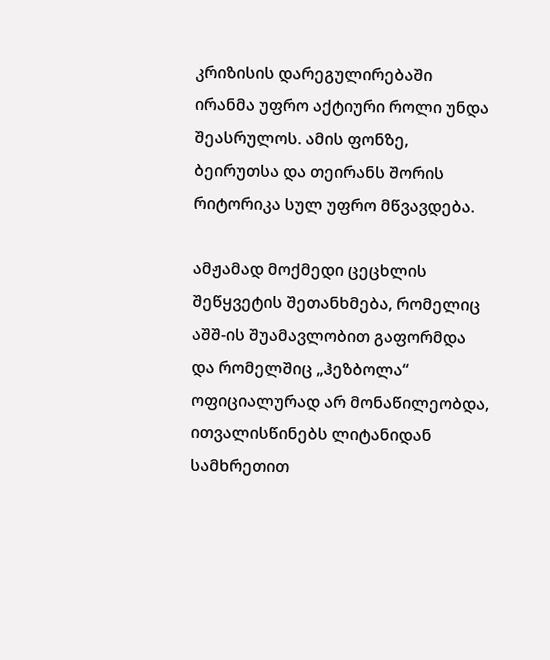კრიზისის დარეგულირებაში ირანმა უფრო აქტიური როლი უნდა შეასრულოს. ამის ფონზე, ბეირუთსა და თეირანს შორის რიტორიკა სულ უფრო მწვავდება.

ამჟამად მოქმედი ცეცხლის შეწყვეტის შეთანხმება, რომელიც აშშ-ის შუამავლობით გაფორმდა და რომელშიც „ჰეზბოლა“ ოფიციალურად არ მონაწილეობდა, ითვალისწინებს ლიტანიდან სამხრეთით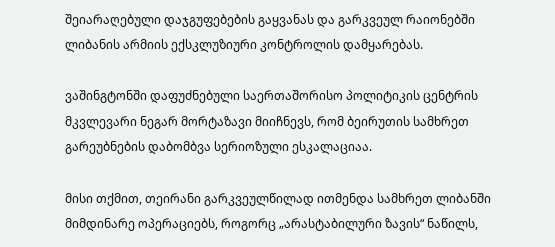შეიარაღებული დაჯგუფებების გაყვანას და გარკვეულ რაიონებში ლიბანის არმიის ექსკლუზიური კონტროლის დამყარებას.

ვაშინგტონში დაფუძნებული საერთაშორისო პოლიტიკის ცენტრის მკვლევარი ნეგარ მორტაზავი მიიჩნევს, რომ ბეირუთის სამხრეთ გარეუბნების დაბომბვა სერიოზული ესკალაციაა.

მისი თქმით, თეირანი გარკვეულწილად ითმენდა სამხრეთ ლიბანში მიმდინარე ოპერაციებს, როგორც „არასტაბილური ზავის“ ნაწილს,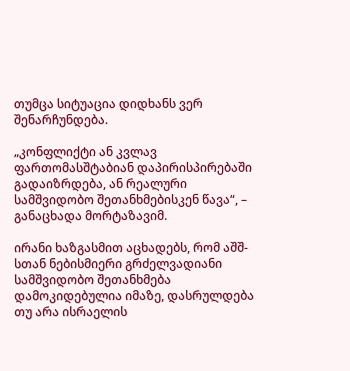თუმცა სიტუაცია დიდხანს ვერ შენარჩუნდება.

„კონფლიქტი ან კვლავ ფართომასშტაბიან დაპირისპირებაში გადაიზრდება, ან რეალური სამშვიდობო შეთანხმებისკენ წავა“, – განაცხადა მორტაზავიმ.

ირანი ხაზგასმით აცხადებს, რომ აშშ-სთან ნებისმიერი გრძელვადიანი სამშვიდობო შეთანხმება დამოკიდებულია იმაზე, დასრულდება თუ არა ისრაელის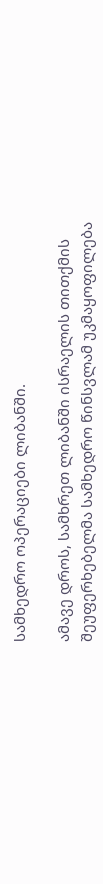სამხედრო ოპერაციები ლიბანში.

ამავე დროს, სამხრეთ ლიბანში ისრაელის თითქმის შეუფერხებელმა სამხედრო წინსვლამ უკმაყოფილება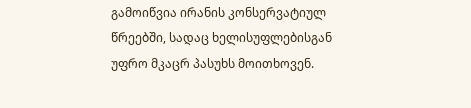გამოიწვია ირანის კონსერვატიულ წრეებში, სადაც ხელისუფლებისგან უფრო მკაცრ პასუხს მოითხოვენ.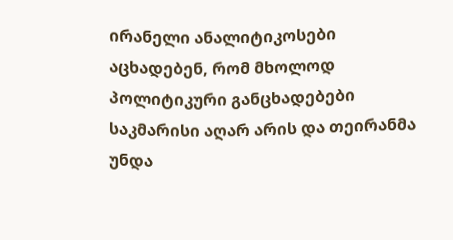ირანელი ანალიტიკოსები აცხადებენ, რომ მხოლოდ პოლიტიკური განცხადებები საკმარისი აღარ არის და თეირანმა უნდა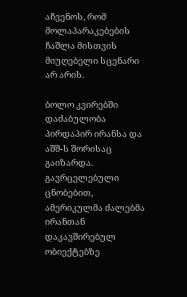აჩვენოს, რომ მოლაპარაკებების ჩაშლა მისთვის მიუღებელი სცენარი არ არის.

ბოლო კვირებში დაძაბულობა პირდაპირ ირანსა და აშშ-ს შორისაც გაიზარდა. გავრცელებული ცნობებით, ამერიკულმა ძალებმა ირანთან დაკავშირებულ ობიექტებზე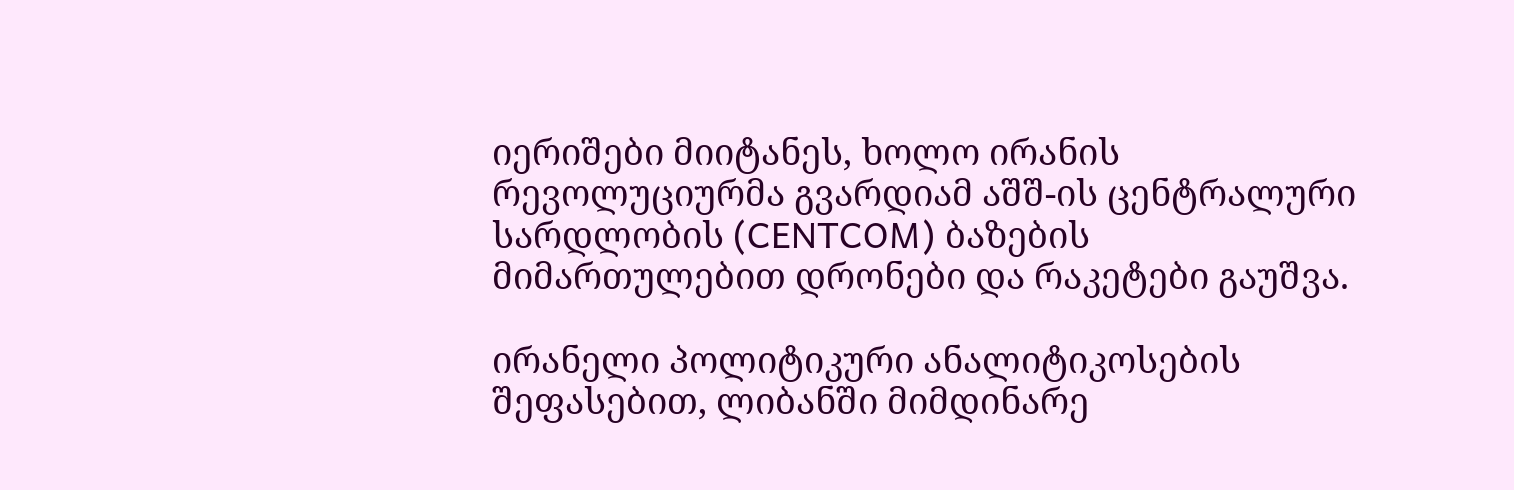იერიშები მიიტანეს, ხოლო ირანის რევოლუციურმა გვარდიამ აშშ-ის ცენტრალური სარდლობის (CENTCOM) ბაზების მიმართულებით დრონები და რაკეტები გაუშვა.

ირანელი პოლიტიკური ანალიტიკოსების შეფასებით, ლიბანში მიმდინარე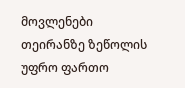მოვლენები თეირანზე ზეწოლის უფრო ფართო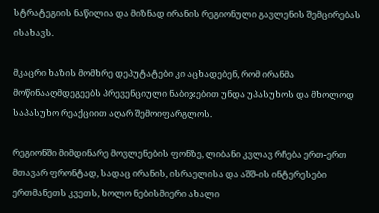სტრატეგიის ნაწილია და მიზნად ირანის რეგიონული გავლენის შემცირებას ისახავს.

მკაცრი ხაზის მომხრე დეპუტატები კი აცხადებენ, რომ ირანმა მოწინააღმდეგეებს პრევენციული ნაბიჯებით უნდა უპასუხოს და მხოლოდ საპასუხო რეაქციით აღარ შემოიფარგლოს.

რეგიონში მიმდინარე მოვლენების ფონზე, ლიბანი კვლავ რჩება ერთ-ერთ მთავარ ფრონტად, სადაც ირანის, ისრაელისა და აშშ-ის ინტერესები ერთმანეთს კვეთს, ხოლო ნებისმიერი ახალი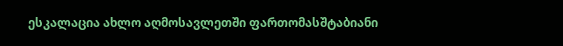ესკალაცია ახლო აღმოსავლეთში ფართომასშტაბიანი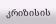კრიზისის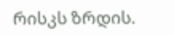რისკს ზრდის.